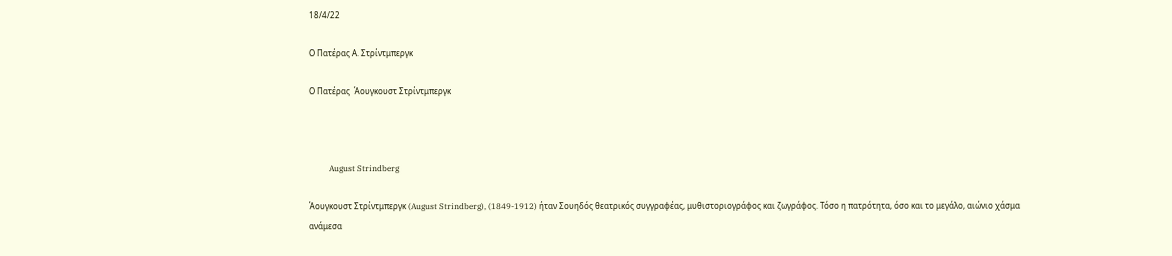18/4/22

Ο Πατέρας Α. Στρίντμπεργκ

Ο Πατέρας  Άουγκουστ Στρίντμπεργκ



          August Strindberg

Άουγκουστ Στρίντμπεργκ (August Strindberg), (1849-1912) ήταν Σουηδός θεατρικός συγγραφέας, μυθιστοριογράφος και ζωγράφος. Τόσο η πατρότητα, όσο και το μεγάλο, αιώνιο χάσμα ανάμεσα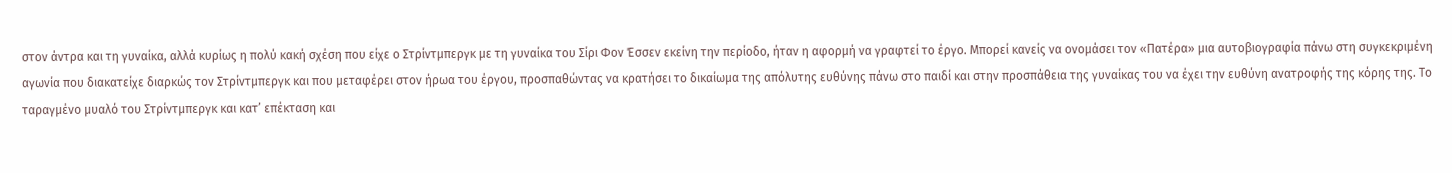στον άντρα και τη γυναίκα, αλλά κυρίως η πολύ κακή σχέση που είχε ο Στρίντμπεργκ με τη γυναίκα του Σίρι Φον Έσσεν εκείνη την περίοδο, ήταν η αφορμή να γραφτεί το έργο. Μπορεί κανείς να ονομάσει τον «Πατέρα» μια αυτοβιογραφία πάνω στη συγκεκριμένη αγωνία που διακατείχε διαρκώς τον Στρίντμπεργκ και που μεταφέρει στον ήρωα του έργου, προσπαθώντας να κρατήσει το δικαίωμα της απόλυτης ευθύνης πάνω στο παιδί και στην προσπάθεια της γυναίκας του να έχει την ευθύνη ανατροφής της κόρης της. Το ταραγμένο μυαλό του Στρίντμπεργκ και κατ’ επέκταση και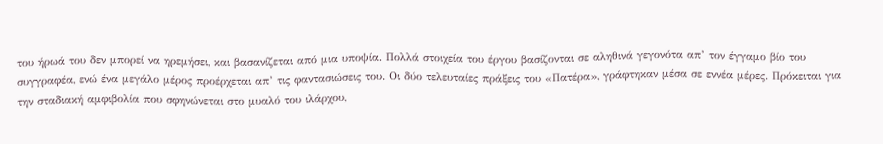του ήρωά του δεν μπορεί να ηρεμήσει, και βασανίζεται από μια υποψία. Πολλά στοιχεία του έργου βασίζονται σε αληθινά γεγονότα απ’ τον έγγαμο βίο του συγγραφέα, ενώ ένα μεγάλο μέρος προέρχεται απ’ τις φαντασιώσεις του. Οι δύο τελευταίες πράξεις του «Πατέρα», γράφτηκαν μέσα σε εννέα μέρες. Πρόκειται για την σταδιακή αμφιβολία που σφηνώνεται στο μυαλό του ιλάρχου,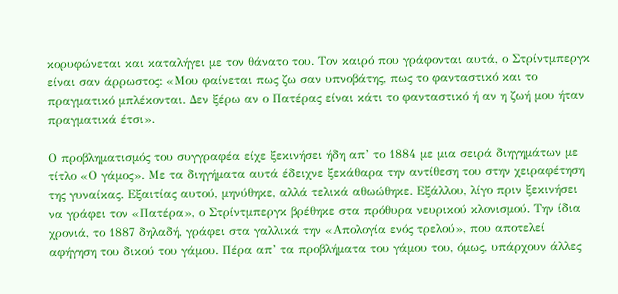κορυφώνεται και καταλήγει με τον θάνατο του. Τον καιρό που γράφονται αυτά, ο Στρίντμπεργκ είναι σαν άρρωστος: «Μου φαίνεται πως ζω σαν υπνοβάτης, πως το φανταστικό και το πραγματικό μπλέκονται. Δεν ξέρω αν ο Πατέρας είναι κάτι το φανταστικό ή αν η ζωή μου ήταν πραγματικά έτσι».

Ο προβληματισμός του συγγραφέα είχε ξεκινήσει ήδη απ’ το 1884 με μια σειρά διηγημάτων με τίτλο «Ο γάμος». Με τα διηγήματα αυτά έδειχνε ξεκάθαρα την αντίθεση του στην χειραφέτηση της γυναίκας. Εξαιτίας αυτού, μηνύθηκε, αλλά τελικά αθωώθηκε. Εξάλλου, λίγο πριν ξεκινήσει να γράφει τον «Πατέρα», ο Στρίντμπεργκ βρέθηκε στα πρόθυρα νευρικού κλονισμού. Την ίδια χρονιά, το 1887 δηλαδή, γράφει στα γαλλικά την «Απολογία ενός τρελού», που αποτελεί αφήγηση του δικού του γάμου. Πέρα απ’ τα προβλήματα του γάμου του, όμως, υπάρχουν άλλες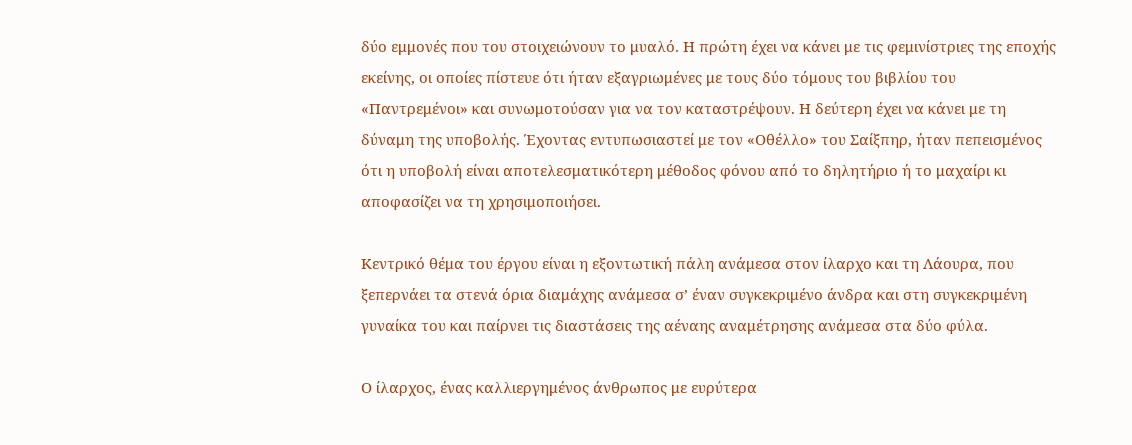δύο εμμονές που του στοιχειώνουν το μυαλό. Η πρώτη έχει να κάνει με τις φεμινίστριες της εποχής εκείνης, οι οποίες πίστευε ότι ήταν εξαγριωμένες με τους δύο τόμους του βιβλίου του «Παντρεμένοι» και συνωμοτούσαν για να τον καταστρέψουν. Η δεύτερη έχει να κάνει με τη δύναμη της υποβολής. Έχοντας εντυπωσιαστεί με τον «Οθέλλο» του Σαίξπηρ, ήταν πεπεισμένος ότι η υποβολή είναι αποτελεσματικότερη μέθοδος φόνου από το δηλητήριο ή το μαχαίρι κι αποφασίζει να τη χρησιμοποιήσει.

Κεντρικό θέμα του έργου είναι η εξοντωτική πάλη ανάμεσα στον ίλαρχο και τη Λάουρα, που ξεπερνάει τα στενά όρια διαμάχης ανάμεσα σ’ έναν συγκεκριμένο άνδρα και στη συγκεκριμένη γυναίκα του και παίρνει τις διαστάσεις της αέναης αναμέτρησης ανάμεσα στα δύο φύλα.

Ο ίλαρχος, ένας καλλιεργημένος άνθρωπος με ευρύτερα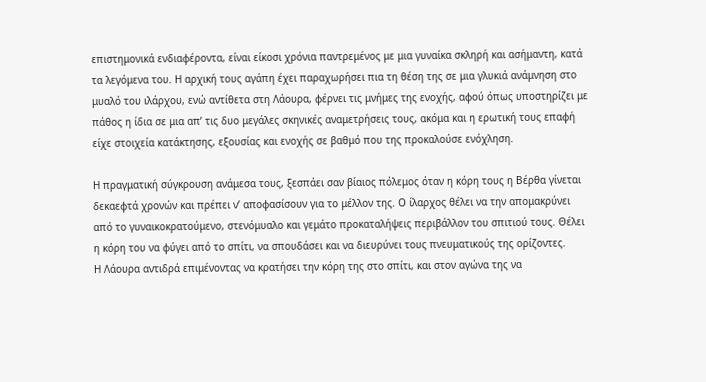επιστημονικά ενδιαφέροντα, είναι είκοσι χρόνια παντρεμένος με μια γυναίκα σκληρή και ασήμαντη, κατά τα λεγόμενα του. Η αρχική τους αγάπη έχει παραχωρήσει πια τη θέση της σε μια γλυκιά ανάμνηση στο μυαλό του ιλάρχου, ενώ αντίθετα στη Λάουρα, φέρνει τις μνήμες της ενοχής, αφού όπως υποστηρίζει με πάθος η ίδια σε μια απ’ τις δυο μεγάλες σκηνικές αναμετρήσεις τους, ακόμα και η ερωτική τους επαφή είχε στοιχεία κατάκτησης, εξουσίας και ενοχής σε βαθμό που της προκαλούσε ενόχληση.

Η πραγματική σύγκρουση ανάμεσα τους, ξεσπάει σαν βίαιος πόλεμος όταν η κόρη τους η Βέρθα γίνεται δεκαεφτά χρονών και πρέπει ν’ αποφασίσουν για το μέλλον της. Ο ίλαρχος θέλει να την απομακρύνει από το γυναικοκρατούμενο, στενόμυαλο και γεμάτο προκαταλήψεις περιβάλλον του σπιτιού τους. Θέλει η κόρη του να φύγει από το σπίτι, να σπουδάσει και να διευρύνει τους πνευματικούς της ορίζοντες.
Η Λάουρα αντιδρά επιμένοντας να κρατήσει την κόρη της στο σπίτι, και στον αγώνα της να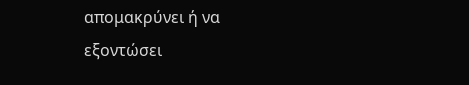απομακρύνει ή να εξοντώσει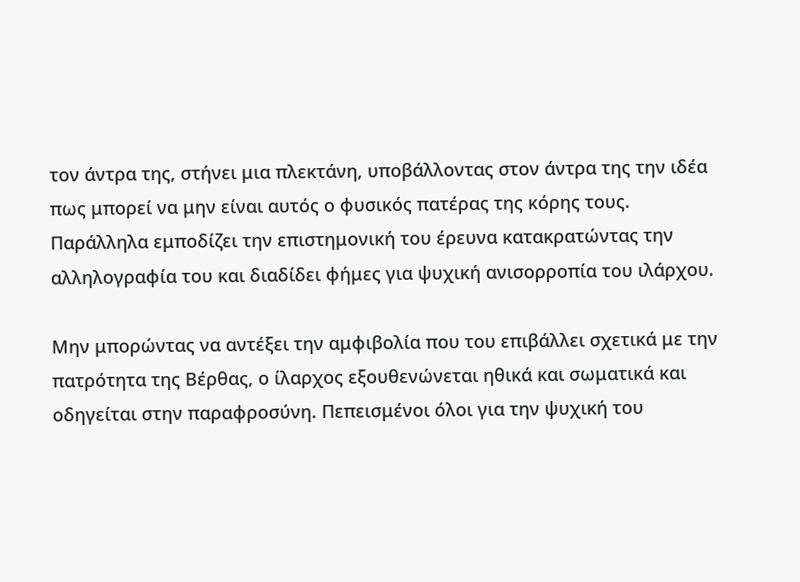τον άντρα της, στήνει μια πλεκτάνη, υποβάλλοντας στον άντρα της την ιδέα πως μπορεί να μην είναι αυτός ο φυσικός πατέρας της κόρης τους. Παράλληλα εμποδίζει την επιστημονική του έρευνα κατακρατώντας την αλληλογραφία του και διαδίδει φήμες για ψυχική ανισορροπία του ιλάρχου.

Μην μπορώντας να αντέξει την αμφιβολία που του επιβάλλει σχετικά με την πατρότητα της Βέρθας, ο ίλαρχος εξουθενώνεται ηθικά και σωματικά και οδηγείται στην παραφροσύνη. Πεπεισμένοι όλοι για την ψυχική του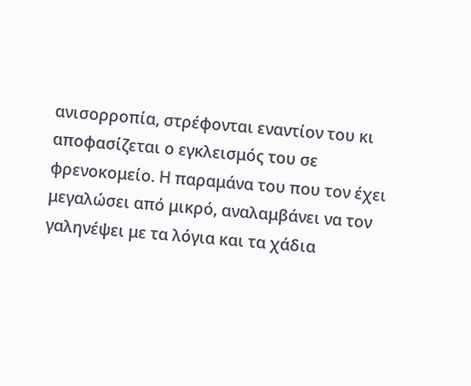ανισορροπία, στρέφονται εναντίον του κι αποφασίζεται ο εγκλεισμός του σε φρενοκομείο. Η παραμάνα του που τον έχει μεγαλώσει από μικρό, αναλαμβάνει να τον γαληνέψει με τα λόγια και τα χάδια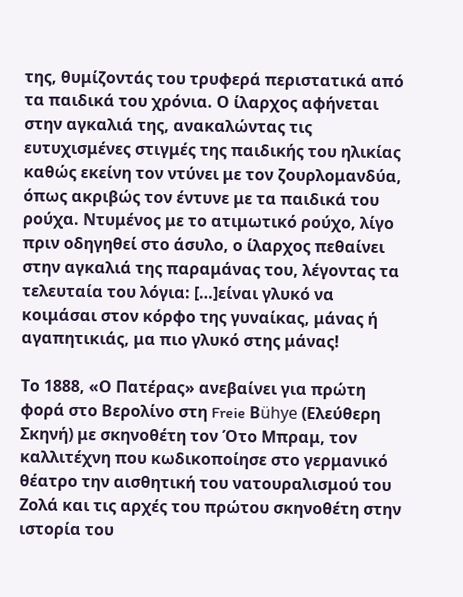της, θυμίζοντάς του τρυφερά περιστατικά από τα παιδικά του χρόνια. Ο ίλαρχος αφήνεται στην αγκαλιά της, ανακαλώντας τις ευτυχισμένες στιγμές της παιδικής του ηλικίας καθώς εκείνη τον ντύνει με τον ζουρλομανδύα, όπως ακριβώς τον έντυνε με τα παιδικά του ρούχα. Ντυμένος με το ατιμωτικό ρούχο, λίγο πριν οδηγηθεί στο άσυλο, ο ίλαρχος πεθαίνει στην αγκαλιά της παραμάνας του, λέγοντας τα τελευταία του λόγια: […]είναι γλυκό να κοιμάσαι στον κόρφο της γυναίκας, μάνας ή αγαπητικιάς, μα πιο γλυκό στης μάνας!

Το 1888, «Ο Πατέρας» ανεβαίνει για πρώτη φορά στο Βερολίνο στη Freie Βühye (Ελεύθερη Σκηνή) με σκηνοθέτη τον Ότο Μπραμ, τον καλλιτέχνη που κωδικοποίησε στο γερμανικό θέατρο την αισθητική του νατουραλισμού του Ζολά και τις αρχές του πρώτου σκηνοθέτη στην ιστορία του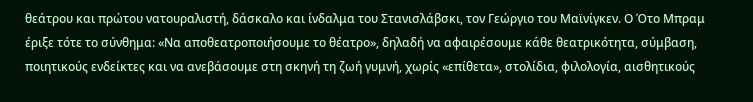θεάτρου και πρώτου νατουραλιστή, δάσκαλο και ίνδαλμα του Στανισλάβσκι, τον Γεώργιο του Μαϊνίγκεν. Ο Ότο Μπραμ έριξε τότε το σύνθημα: «Να αποθεατροποιήσουμε το θέατρο», δηλαδή να αφαιρέσουμε κάθε θεατρικότητα, σύμβαση, ποιητικούς ενδείκτες και να ανεβάσουμε στη σκηνή τη ζωή γυμνή, χωρίς «επίθετα», στολίδια, φιλολογία, αισθητικούς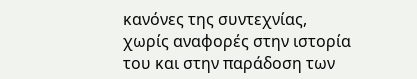κανόνες της συντεχνίας, χωρίς αναφορές στην ιστορία του και στην παράδοση των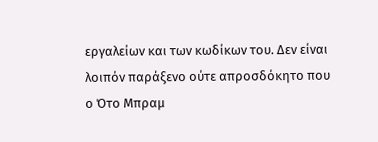εργαλείων και των κωδίκων του. Δεν είναι λοιπόν παράξενο ούτε απροσδόκητο που ο Ότο Μπραμ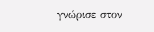γνώρισε στον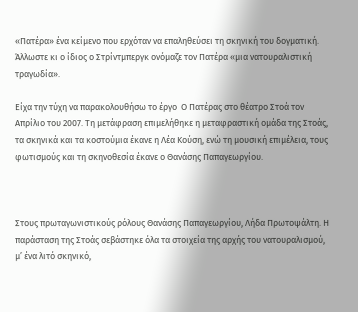«Πατέρα» ένα κείμενο που ερχόταν να επαληθεύσει τη σκηνική του δογματική. Άλλωστε κι ο ίδιος ο Στρίντμπεργκ ονόμαζε τον Πατέρα «μια νατουραλιστική τραγωδία».

Είχα την τύχη να παρακολουθήσω το έργο  Ο Πατέρας στο θέατρο Στοά τον Απρίλιο του 2007. Τη μετάφραση επιμελήθηκε η μεταφραστική ομάδα της Στοάς, τα σκηνικά και τα κοστούμια έκανε η Λέα Κούση, ενώ τη μουσική επιμέλεια, τους φωτισμούς και τη σκηνοθεσία έκανε ο Θανάσης Παπαγεωργίου.



Στους πρωταγωνιστικούς ρόλους Θανάσης Παπαγεωργίου, Λήδα Πρωτοψάλτη. Η παράσταση της Στοάς σεβάστηκε όλα τα στοιχεία της αρχής του νατουραλισμού, μ’ ένα λιτό σκηνικό,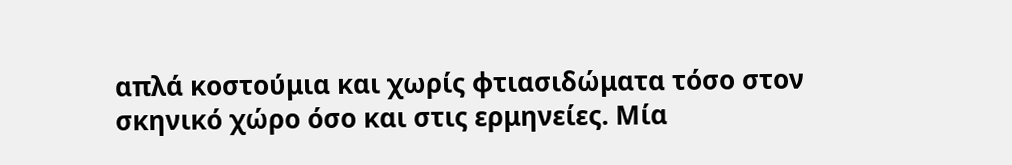απλά κοστούμια και χωρίς φτιασιδώματα τόσο στον σκηνικό χώρο όσο και στις ερμηνείες. Μία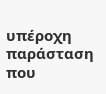υπέροχη παράσταση που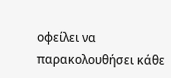οφείλει να παρακολουθήσει κάθε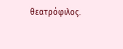θεατρόφιλος.